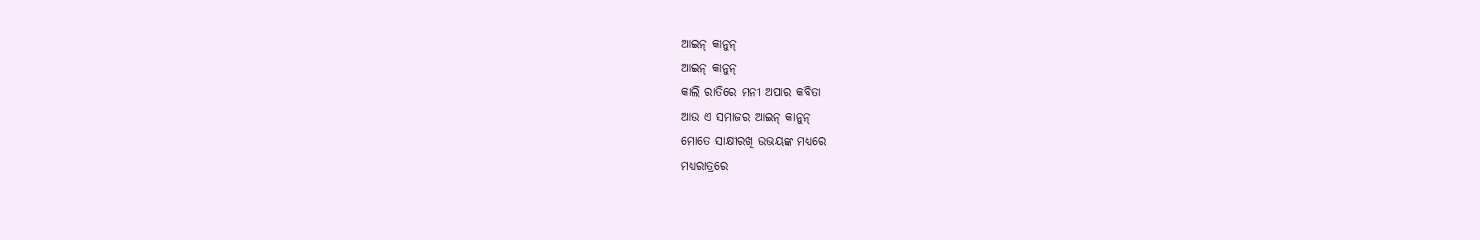ଆଇନ୍ କାନୁନ୍
ଆଇନ୍ କାନୁନ୍
କାଲି ରାତିରେ ମନୀ ଅପାର କବିତା
ଆଉ ଏ ସମାଜର ଆଇନ୍ କାନୁନ୍
ମୋତେ ସାକ୍ଷୀରଖି ଉଭୟଙ୍କ ମଧ୍ୟରେ
ମଧ୍ୟରାତ୍ରରେ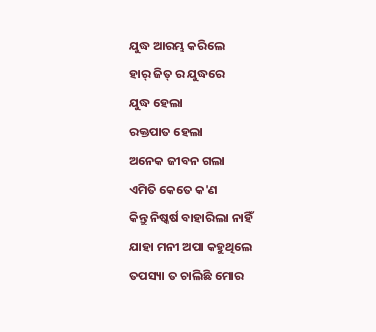ଯୁଦ୍ଧ ଆରମ୍ଭ କରିଲେ
ହାର୍ ଜିତ୍ ର ଯୁଦ୍ଧରେ
ଯୁଦ୍ଧ ହେଲା
ରକ୍ତପାତ ହେଲା
ଅନେକ ଜୀବନ ଗଲା
ଏମିତି କେତେ କ'ଣ
କିନ୍ତୁ ନିଷ୍କର୍ଷ ବାହାରିଲା ନାହିଁ
ଯାହା ମନୀ ଅପା କହୁଥିଲେ
ତପସ୍ୟା ତ ଚାଲିଛି ମୋର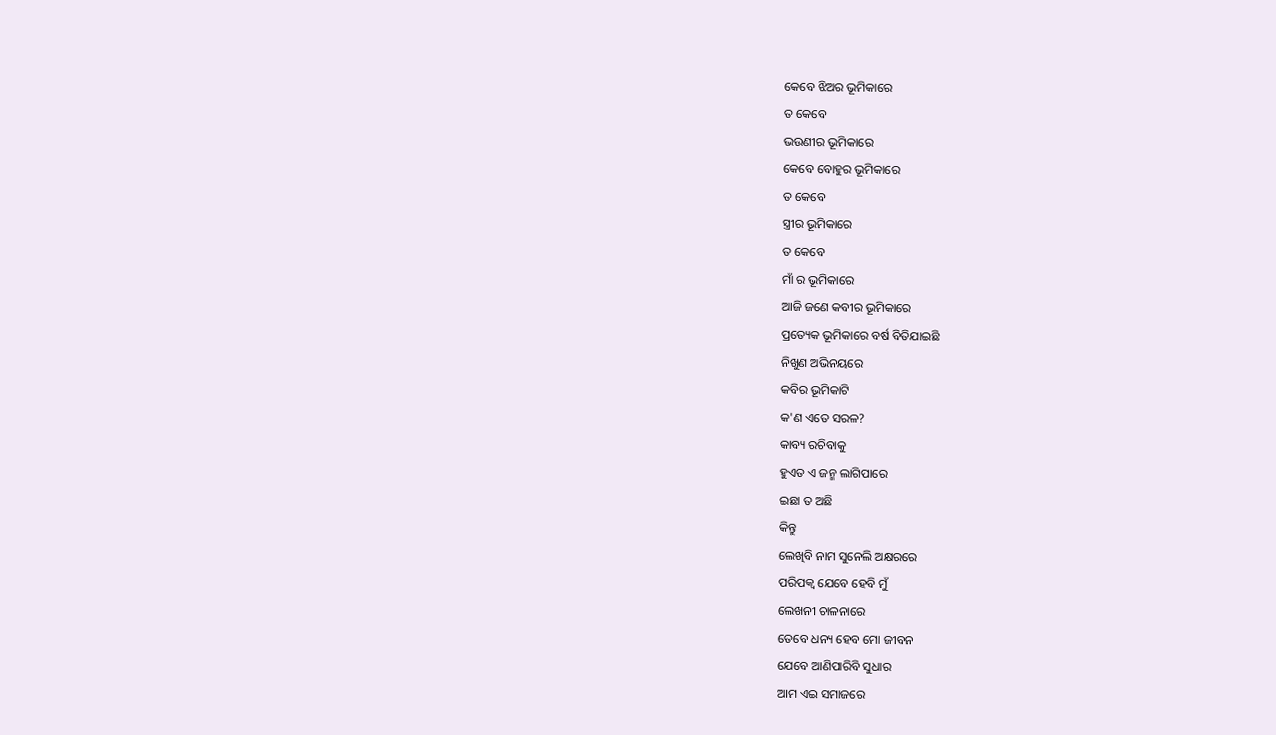କେବେ ଝିଅର ଭୂମିକାରେ
ତ କେବେ
ଭଉଣୀର ଭୂମିକାରେ
କେବେ ବୋହୁର ଭୂମିକାରେ
ତ କେବେ
ସ୍ତ୍ରୀର ଭୂମିକାରେ
ତ କେବେ
ମାଁ ର ଭୂମିକାରେ
ଆଜି ଜଣେ କବୀର ଭୂମିକାରେ
ପ୍ରତ୍ୟେକ ଭୂମିକାରେ ବର୍ଷ ବିତିଯାଇଛି
ନିଖୁଣ ଅଭିନୟରେ
କବିର ଭୂମିକାଟି
କ'ଣ ଏତେ ସରଳ?
କାବ୍ୟ ରଚିବାକୁ
ହୁଏତ ଏ ଜନ୍ମ ଲାଗିପାରେ
ଇଛା ତ ଅଛି
କିନ୍ତୁ
ଲେଖିବି ନାମ ସୁନେଲି ଅକ୍ଷରରେ
ପରିପକ୍ବ ଯେବେ ହେବି ମୁଁ
ଲେଖନୀ ଚାଳନାରେ
ତେବେ ଧନ୍ୟ ହେବ ମୋ ଜୀବନ
ଯେବେ ଆଣିପାରିବି ସୁଧାର
ଆମ ଏଇ ସମାଜରେ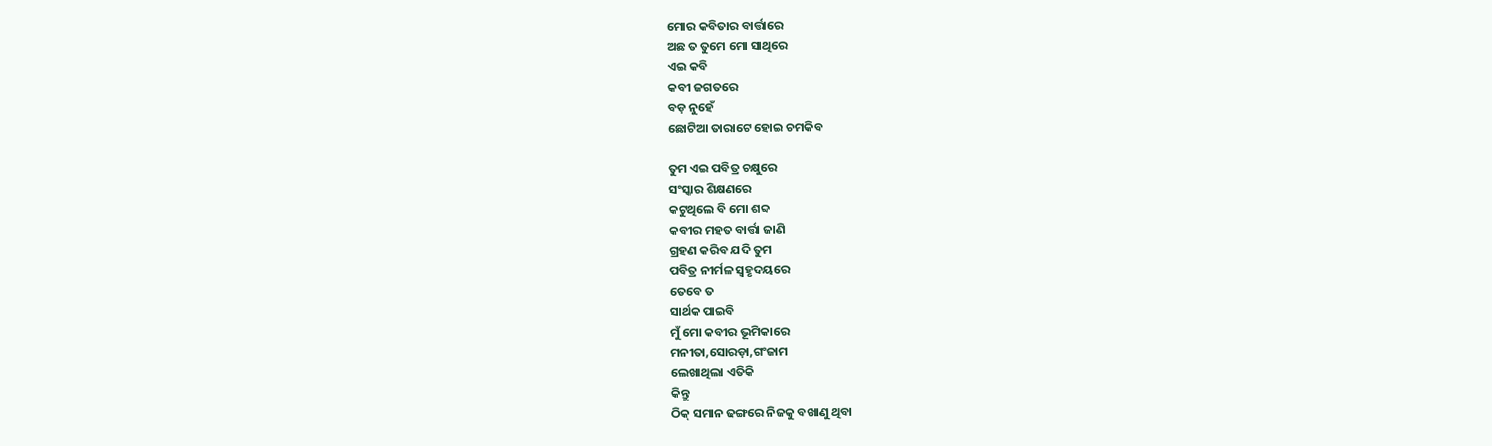ମୋର କବିତାର ବାର୍ତ୍ତାରେ
ଅଛ ତ ତୁମେ ମୋ ସାଥିରେ
ଏଇ କବି
କବୀ ଜଗତରେ
ବଡ଼ ନୁହେଁ
ଛୋଟିଆ ତାରାଟେ ହୋଇ ଚମକିବ

ତୁମ ଏଇ ପବିତ୍ର ଚକ୍ଷୁରେ
ସଂସ୍କାର ଶିକ୍ଷଣରେ
କଟୁଥିଲେ ବି ମୋ ଶବ୍ଦ
କବୀର ମହତ ବାର୍ତ୍ତା ଜାଣି
ଗ୍ରହଣ କରିବ ଯଦି ତୁମ
ପବିତ୍ର ନୀର୍ମଳ ସ୍ବହୃଦୟରେ
ତେବେ ତ
ସାର୍ଥକ ପାଇବି
ମୁଁ ମୋ କବୀର ଭୂମିକାରେ
ମନୀତା,ସୋରଡ଼ା,ଗଂଜାମ
ଲେଖାଥିଲା ଏତିକି
କିନ୍ତୁ
ଠିକ୍ ସମାନ ଢଙ୍ଗରେ ନିଜକୁ ବଖାଣୁ ଥିବା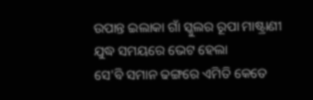ଉପାନ୍ତ ଇଲାକା ଗାଁ ସ୍କୁଲର ରୂପା ମାଷ୍ଟ୍ରାଣୀ
ଯୁଦ୍ଧ ସମୟରେ ଭେଟ ହେଲା
ସେ'ବି ସମାନ ଢଙ୍ଗରେ ଏମିତି କେତେ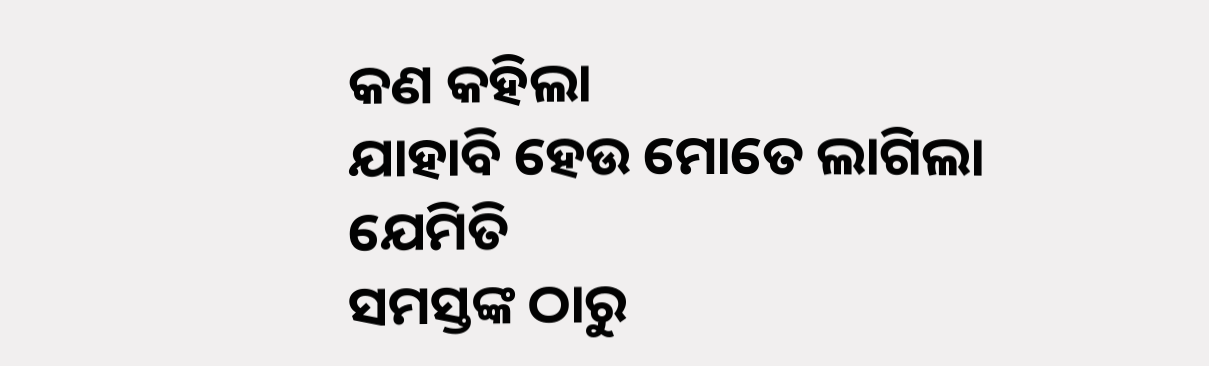କଣ କହିଲା
ଯାହାବି ହେଉ ମୋତେ ଲାଗିଲା ଯେମିତି
ସମସ୍ତଙ୍କ ଠାରୁ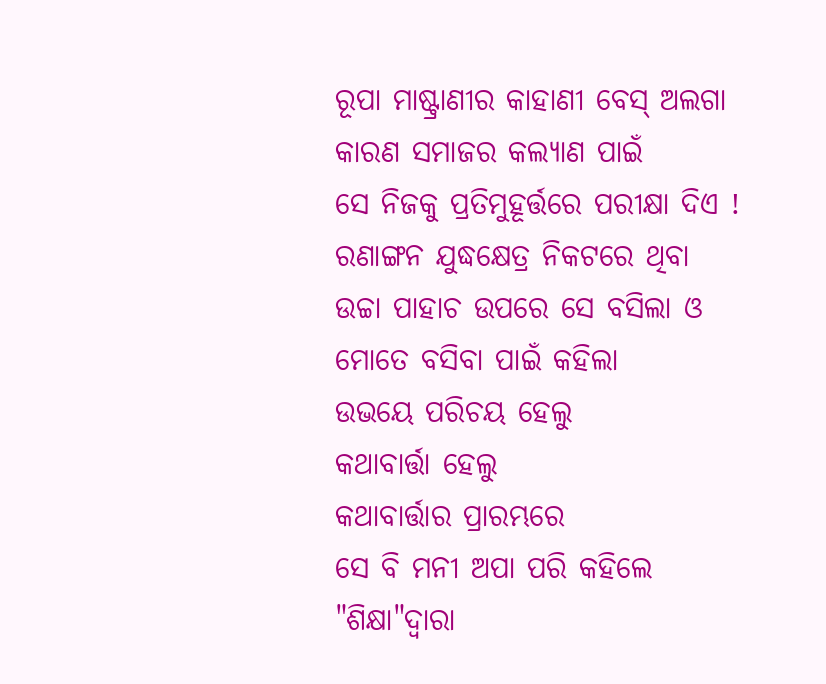ରୂପା ମାଷ୍ଟ୍ରାଣୀର କାହାଣୀ ବେସ୍ ଅଲଗା
କାରଣ ସମାଜର କଲ୍ୟାଣ ପାଇଁ
ସେ ନିଜକୁ ପ୍ରତିମୁହୂର୍ତ୍ତରେ ପରୀକ୍ଷା ଦିଏ !
ରଣାଙ୍ଗନ ଯୁଦ୍ଧକ୍ଷେତ୍ର ନିକଟରେ ଥିବା
ଉଚ୍ଚା ପାହାଚ ଉପରେ ସେ ବସିଲା ଓ
ମୋତେ ବସିବା ପାଇଁ କହିଲା
ଉଭୟେ ପରିଚୟ ହେଲୁ
କଥାବାର୍ତ୍ତା ହେଲୁ
କଥାବାର୍ତ୍ତାର ପ୍ରାରମ୍ଭରେ
ସେ ବି ମନୀ ଅପା ପରି କହିଲେ
"ଶିକ୍ଷା"ଦ୍ଵାରା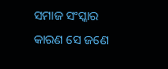ସମାଜ ସଂସ୍କାର
କାରଣ ସେ ଜଣେ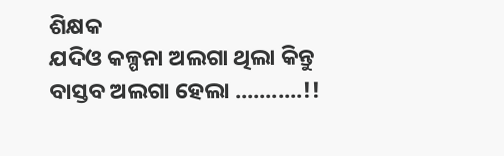ଶିକ୍ଷକ
ଯଦିଓ କଳ୍ପନା ଅଲଗା ଥିଲା କିନ୍ତୁ
ବାସ୍ତବ ଅଲଗା ହେଲା ...........!!